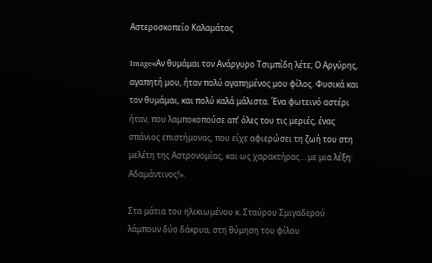Αστεροσκοπείο Καλαμάτας

Image«Αν θυμάμαι τον Ανάργυρο Τσιμπίδη λέτε; Ο Αργύρης, αγαπητή μου, ήταν πολύ αγαπημένος μου φίλος. Φυσικά και τον θυμάμαι, και πολύ καλά μάλιστα. Ένα φωτεινό αστέρι ήταν, που λαμποκοπούσε απ’ όλες του τις μεριές, ένας σπάνιος επιστήμονας, που είχε αφιερώσει τη ζωή του στη μελέτη της Αστρονομίας, και ως χαρακτήρας… με μια λέξη: Αδαμάντινος!».

Στα μάτια του ηλικιωμένου κ. Σταύρου Σμιγαδερού λάμπουν δύο δάκρυα, στη θύμηση του φίλου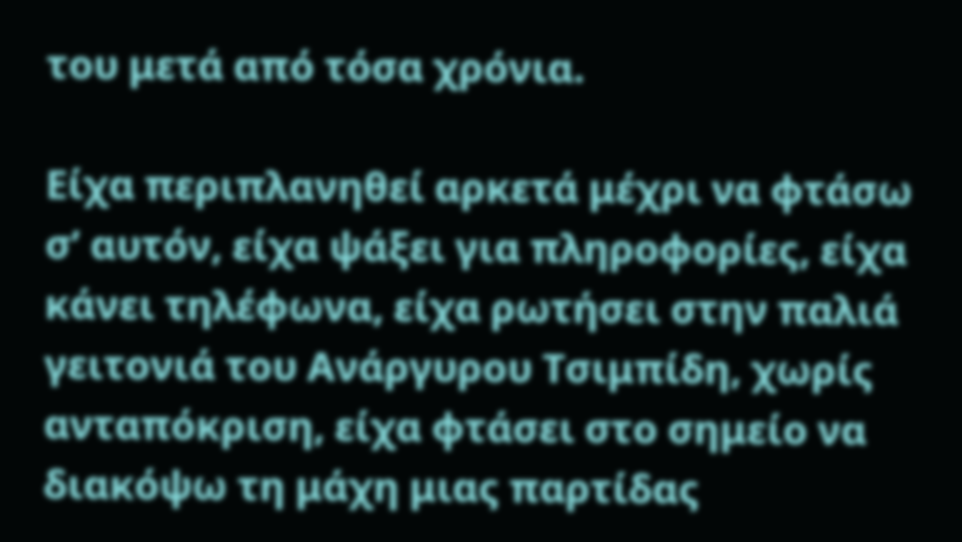του μετά από τόσα χρόνια.

Είχα περιπλανηθεί αρκετά μέχρι να φτάσω σ’ αυτόν, είχα ψάξει για πληροφορίες, είχα κάνει τηλέφωνα, είχα ρωτήσει στην παλιά γειτονιά του Ανάργυρου Τσιμπίδη, χωρίς ανταπόκριση, είχα φτάσει στο σημείο να διακόψω τη μάχη μιας παρτίδας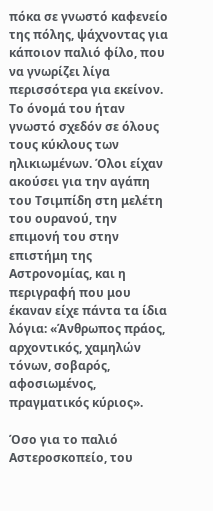πόκα σε γνωστό καφενείο της πόλης, ψάχνοντας για κάποιον παλιό φίλο, που να γνωρίζει λίγα περισσότερα για εκείνον. Το όνομά του ήταν γνωστό σχεδόν σε όλους τους κύκλους των ηλικιωμένων. Όλοι είχαν ακούσει για την αγάπη του Τσιμπίδη στη μελέτη του ουρανού, την επιμονή του στην επιστήμη της Αστρονομίας, και η περιγραφή που μου έκαναν είχε πάντα τα ίδια λόγια: «Άνθρωπος πράος, αρχοντικός, χαμηλών τόνων, σοβαρός, αφοσιωμένος, πραγματικός κύριος».

Όσο για το παλιό Αστεροσκοπείο, του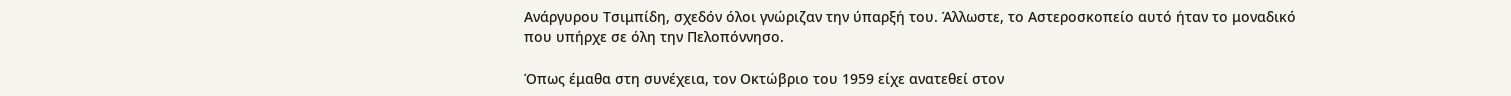Ανάργυρου Τσιμπίδη, σχεδόν όλοι γνώριζαν την ύπαρξή του. Άλλωστε, το Αστεροσκοπείο αυτό ήταν το μοναδικό που υπήρχε σε όλη την Πελοπόννησο.

Όπως έμαθα στη συνέχεια, τον Οκτώβριο του 1959 είχε ανατεθεί στον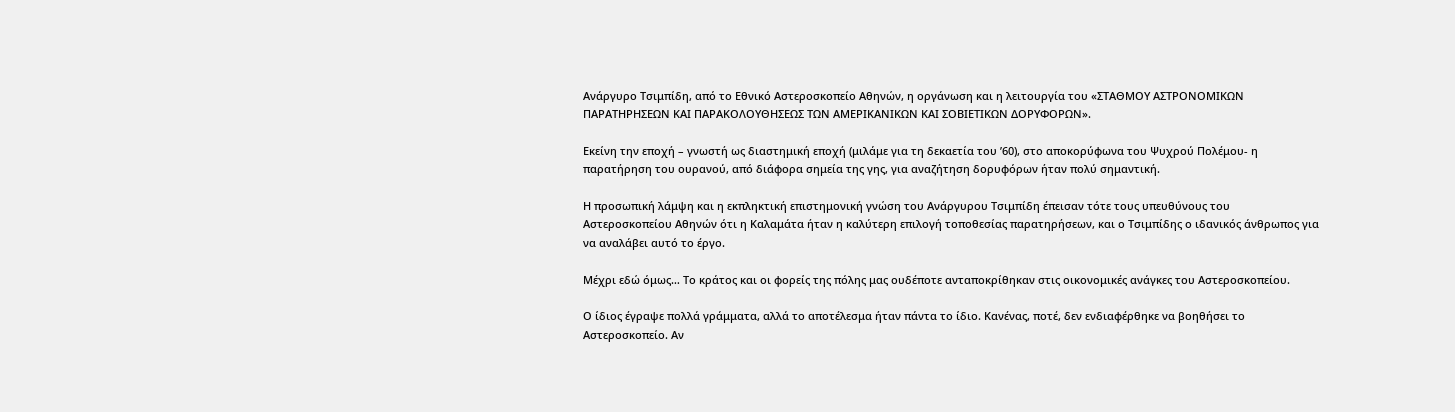Ανάργυρο Τσιμπίδη, από το Εθνικό Αστεροσκοπείο Αθηνών, η οργάνωση και η λειτουργία του «ΣΤΑΘΜΟΥ ΑΣΤΡΟΝΟΜΙΚΩΝ ΠΑΡΑΤΗΡΗΣΕΩΝ ΚΑΙ ΠΑΡΑΚΟΛΟΥΘΗΣΕΩΣ ΤΩΝ ΑΜΕΡΙΚΑΝΙΚΩΝ ΚΑΙ ΣΟΒΙΕΤΙΚΩΝ ΔΟΡΥΦΟΡΩΝ».

Εκείνη την εποχή – γνωστή ως διαστημική εποχή (μιλάμε για τη δεκαετία του ’60), στο αποκορύφωνα του Ψυχρού Πολέμου- η παρατήρηση του ουρανού, από διάφορα σημεία της γης, για αναζήτηση δορυφόρων ήταν πολύ σημαντική.

Η προσωπική λάμψη και η εκπληκτική επιστημονική γνώση του Ανάργυρου Τσιμπίδη έπεισαν τότε τους υπευθύνους του Αστεροσκοπείου Αθηνών ότι η Καλαμάτα ήταν η καλύτερη επιλογή τοποθεσίας παρατηρήσεων, και ο Τσιμπίδης ο ιδανικός άνθρωπος για να αναλάβει αυτό το έργο.

Μέχρι εδώ όμως… Το κράτος και οι φορείς της πόλης μας ουδέποτε ανταποκρίθηκαν στις οικονομικές ανάγκες του Αστεροσκοπείου.

Ο ίδιος έγραψε πολλά γράμματα, αλλά το αποτέλεσμα ήταν πάντα το ίδιο. Κανένας, ποτέ, δεν ενδιαφέρθηκε να βοηθήσει το Αστεροσκοπείο. Αν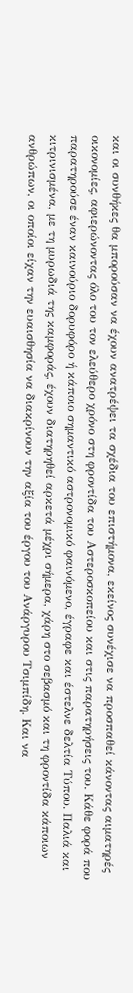και οι συνθήκες θα μπορούσαν να έχουν ανατρέψει τα σχέδια του επιστήμονα, εκείνος συνέχισε να προσπαθεί κάνοντας αιματηρές οικονομίες, αφιερώνοντας όλο του τον ελεύθερο χρόνο στη φροντίδα του Αστεροσκοπείου και στις παρατηρήσεις του. Κάθε φορά που παρατηρούσε έναν καινούριο δορυφόρο ή κάποιο σημαντικό αστρονομικό φαινόμενο, έγραφε και έστελνε δελτία Τύπου. Παλιά και κιτρινισμένα, με τη μυρωδιά της καμφοράς, έχουν διατηρηθεί αρκετά μέχρι σήμερα, χάρη στο σεβασμό και τη φροντίδα κάποιων ανθρώπων, οι οποίοι είχαν την ευαισθησία να διακρίνουν την αξία του έργου του Ανάργυρου Τσιμπίδη. Και να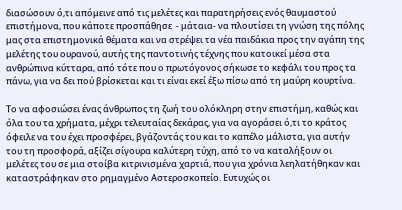διασώσουν ό,τι απόμεινε από τις μελέτες και παρατηρήσεις ενός θαυμαστού επιστήμονα, που κάποτε προσπάθησε  - μάταια- να πλουτίσει τη γνώση της πόλης μας στα επιστημονικά θέματα και να στρέψει τα νέα παιδάκια προς την αγάπη της μελέτης του ουρανού, αυτής της παντοτινής τέχνης που κατοικεί μέσα στα ανθρώπινα κύτταρα, από τότε που ο πρωτόγονος σήκωσε το κεφάλι του προς τα πάνω, για να δει πού βρίσκεται και τι είναι εκεί έξω πίσω από τη μαύρη κουρτίνα.

Το να αφοσιώσει ένας άνθρωπος τη ζωή του ολόκληρη στην επιστήμη, καθώς και όλα του τα χρήματα, μέχρι τελευταίας δεκάρας, για να αγοράσει ό,τι το κράτος όφειλε να του έχει προσφέρει, βγάζοντάς του και το καπέλο μάλιστα, για αυτήν του τη προσφορά, αξίζει σίγουρα καλύτερη τύχη, από το να καταλήξουν οι μελέτες του σε μια στοίβα κιτρινισμένα χαρτιά, που για χρόνια λεηλατήθηκαν και καταστράφηκαν στο ρημαγμένο Αστεροσκοπείο. Ευτυχώς οι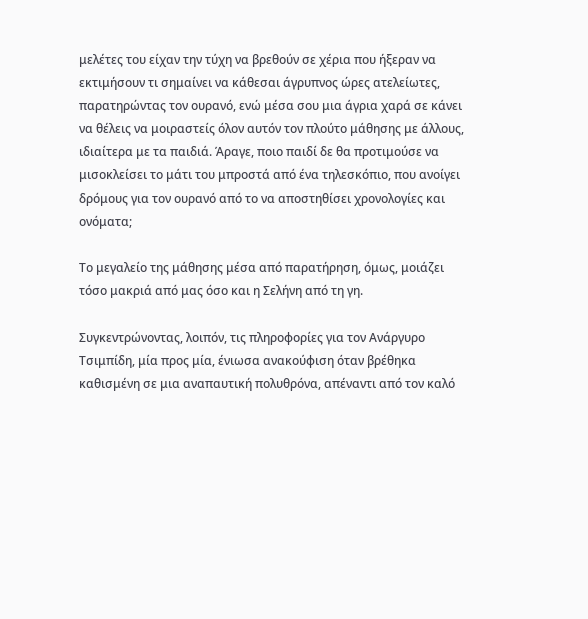μελέτες του είχαν την τύχη να βρεθούν σε χέρια που ήξεραν να εκτιμήσουν τι σημαίνει να κάθεσαι άγρυπνος ώρες ατελείωτες, παρατηρώντας τον ουρανό, ενώ μέσα σου μια άγρια χαρά σε κάνει να θέλεις να μοιραστείς όλον αυτόν τον πλούτο μάθησης με άλλους, ιδιαίτερα με τα παιδιά. Άραγε, ποιο παιδί δε θα προτιμούσε να μισοκλείσει το μάτι του μπροστά από ένα τηλεσκόπιο, που ανοίγει δρόμους για τον ουρανό από το να αποστηθίσει χρονολογίες και ονόματα;

Το μεγαλείο της μάθησης μέσα από παρατήρηση, όμως, μοιάζει τόσο μακριά από μας όσο και η Σελήνη από τη γη.

Συγκεντρώνοντας, λοιπόν, τις πληροφορίες για τον Ανάργυρο Τσιμπίδη, μία προς μία, ένιωσα ανακούφιση όταν βρέθηκα καθισμένη σε μια αναπαυτική πολυθρόνα, απέναντι από τον καλό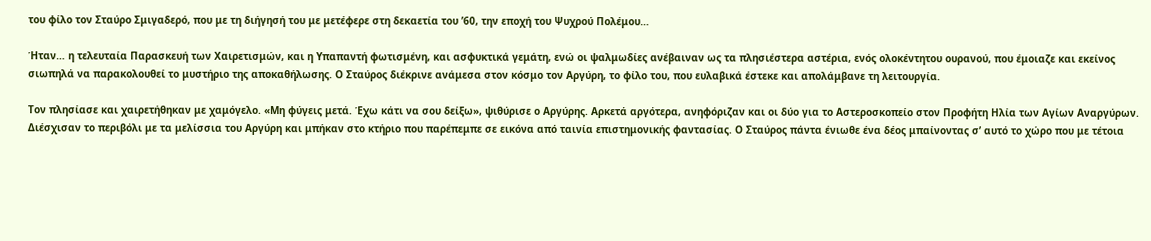του φίλο τον Σταύρο Σμιγαδερό, που με τη διήγησή του με μετέφερε στη δεκαετία του ’60, την εποχή του Ψυχρού Πολέμου…

Ήταν… η τελευταία Παρασκευή των Χαιρετισμών, και η Υπαπαντή φωτισμένη, και ασφυκτικά γεμάτη, ενώ οι ψαλμωδίες ανέβαιναν ως τα πλησιέστερα αστέρια, ενός ολοκέντητου ουρανού, που έμοιαζε και εκείνος σιωπηλά να παρακολουθεί το μυστήριο της αποκαθήλωσης. Ο Σταύρος διέκρινε ανάμεσα στον κόσμο τον Αργύρη, το φίλο του, που ευλαβικά έστεκε και απολάμβανε τη λειτουργία.

Τον πλησίασε και χαιρετήθηκαν με χαμόγελο. «Μη φύγεις μετά. Έχω κάτι να σου δείξω», ψιθύρισε ο Αργύρης. Αρκετά αργότερα, ανηφόριζαν και οι δύο για το Αστεροσκοπείο στον Προφήτη Ηλία των Αγίων Αναργύρων. Διέσχισαν το περιβόλι με τα μελίσσια του Αργύρη και μπήκαν στο κτήριο που παρέπεμπε σε εικόνα από ταινία επιστημονικής φαντασίας. Ο Σταύρος πάντα ένιωθε ένα δέος μπαίνοντας σ’ αυτό το χώρο που με τέτοια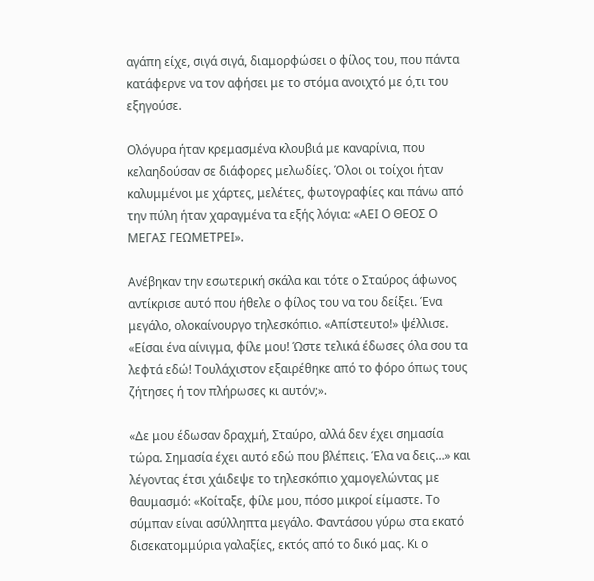αγάπη είχε, σιγά σιγά, διαμορφώσει ο φίλος του, που πάντα κατάφερνε να τον αφήσει με το στόμα ανοιχτό με ό,τι του εξηγούσε.

Ολόγυρα ήταν κρεμασμένα κλουβιά με καναρίνια, που κελαηδούσαν σε διάφορες μελωδίες. Όλοι οι τοίχοι ήταν καλυμμένοι με χάρτες, μελέτες, φωτογραφίες και πάνω από την πύλη ήταν χαραγμένα τα εξής λόγια: «ΑΕΙ Ο ΘΕΟΣ Ο ΜΕΓΑΣ ΓΕΩΜΕΤΡΕΙ».

Ανέβηκαν την εσωτερική σκάλα και τότε ο Σταύρος άφωνος αντίκρισε αυτό που ήθελε ο φίλος του να του δείξει. Ένα μεγάλο, ολοκαίνουργο τηλεσκόπιο. «Απίστευτο!» ψέλλισε. «Είσαι ένα αίνιγμα, φίλε μου! Ώστε τελικά έδωσες όλα σου τα λεφτά εδώ! Τουλάχιστον εξαιρέθηκε από το φόρο όπως τους ζήτησες ή τον πλήρωσες κι αυτόν;».

«Δε μου έδωσαν δραχμή, Σταύρο, αλλά δεν έχει σημασία τώρα. Σημασία έχει αυτό εδώ που βλέπεις. Έλα να δεις…» και λέγοντας έτσι χάιδεψε το τηλεσκόπιο χαμογελώντας με θαυμασμό: «Κοίταξε, φίλε μου, πόσο μικροί είμαστε. Το σύμπαν είναι ασύλληπτα μεγάλο. Φαντάσου γύρω στα εκατό δισεκατομμύρια γαλαξίες, εκτός από το δικό μας. Κι ο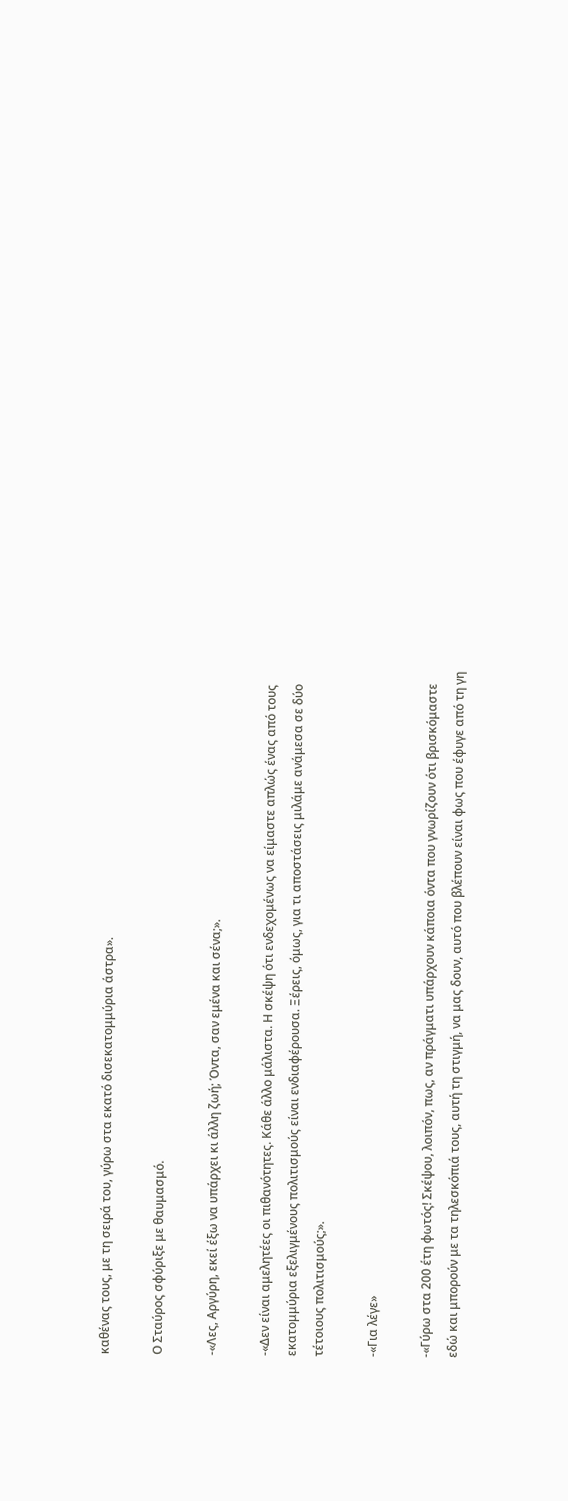καθένας τους, με τη σειρά του, γύρω στα εκατό δισεκατομμύρια άστρα».

Ο Σταύρος σφύριξε με θαυμασμό.

-«Λες, Αργύρη, εκεί έξω να υπάρχει κι άλλη ζωή; Όντα, σαν εμένα και σένα;».

-«Δεν είναι αμελητέες οι πιθανότητες. Κάθε άλλο μάλιστα. Η σκέψη ότι ενδεχομένως να είμαστε απλώς ένας από τους εκατομμύρια εξελιγμένους πολιτισμούς είναι ενδιαφέρουσα. Ξέρεις, όμως, για τι αποστάσεις μιλάμε ανάμεσα σε δύο τέτοιους πολιτισμούς;».

-«Για λέγε»

-«Γύρω στα 200 έτη φωτός! Σκέψου, λοιπόν, πως, αν πράγματι υπάρχουν κάποια όντα που γνωρίζουν ότι βρισκόμαστε εδώ και μπορούν με τα τηλεσκόπιά τους, αυτή τη στιγμή, να μας δουν, αυτό που βλέπουν είναι φως που έφυγε από τη γη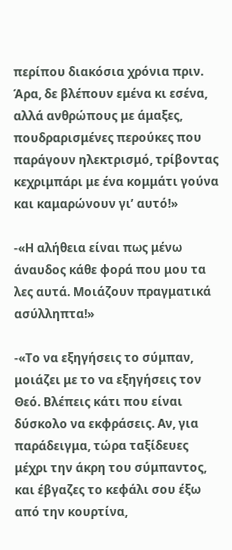περίπου διακόσια χρόνια πριν. Άρα, δε βλέπουν εμένα κι εσένα, αλλά ανθρώπους με άμαξες, πουδραρισμένες περούκες που παράγουν ηλεκτρισμό, τρίβοντας κεχριμπάρι με ένα κομμάτι γούνα και καμαρώνουν γι’ αυτό!»

-«Η αλήθεια είναι πως μένω άναυδος κάθε φορά που μου τα λες αυτά. Μοιάζουν πραγματικά ασύλληπτα!»

-«Το να εξηγήσεις το σύμπαν, μοιάζει με το να εξηγήσεις τον Θεό. Βλέπεις κάτι που είναι δύσκολο να εκφράσεις. Αν, για παράδειγμα, τώρα ταξίδευες μέχρι την άκρη του σύμπαντος, και έβγαζες το κεφάλι σου έξω από την κουρτίνα,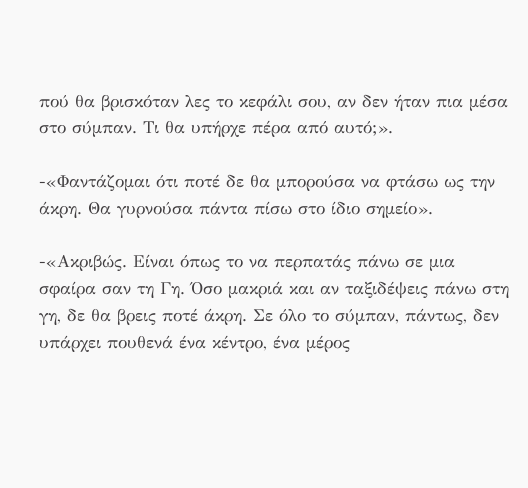πού θα βρισκόταν λες το κεφάλι σου, αν δεν ήταν πια μέσα στο σύμπαν. Τι θα υπήρχε πέρα από αυτό;».

-«Φαντάζομαι ότι ποτέ δε θα μπορούσα να φτάσω ως την άκρη. Θα γυρνούσα πάντα πίσω στο ίδιο σημείο».

-«Ακριβώς. Είναι όπως το να περπατάς πάνω σε μια σφαίρα σαν τη Γη. Όσο μακριά και αν ταξιδέψεις πάνω στη γη, δε θα βρεις ποτέ άκρη. Σε όλο το σύμπαν, πάντως, δεν υπάρχει πουθενά ένα κέντρο, ένα μέρος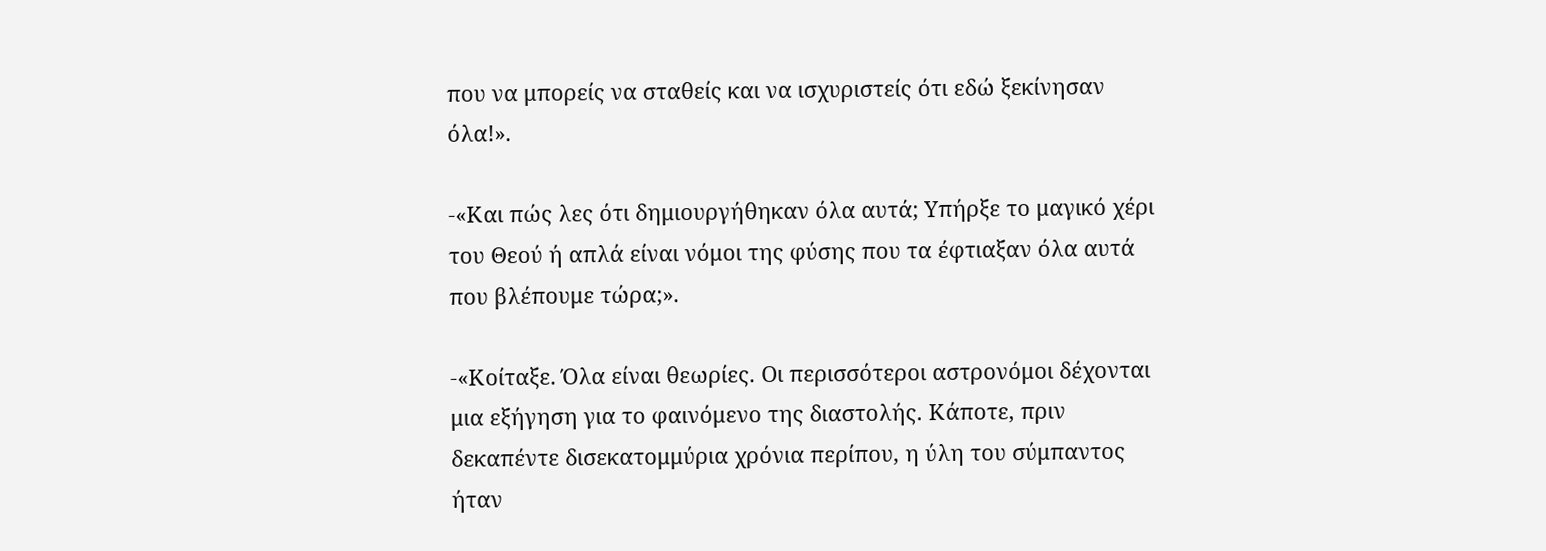που να μπορείς να σταθείς και να ισχυριστείς ότι εδώ ξεκίνησαν όλα!».

-«Και πώς λες ότι δημιουργήθηκαν όλα αυτά; Υπήρξε το μαγικό χέρι του Θεού ή απλά είναι νόμοι της φύσης που τα έφτιαξαν όλα αυτά που βλέπουμε τώρα;».

-«Κοίταξε. Όλα είναι θεωρίες. Οι περισσότεροι αστρονόμοι δέχονται μια εξήγηση για το φαινόμενο της διαστολής. Κάποτε, πριν δεκαπέντε δισεκατομμύρια χρόνια περίπου, η ύλη του σύμπαντος ήταν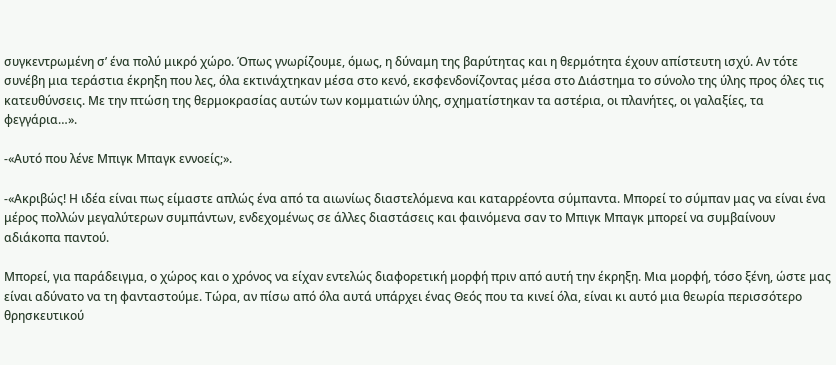συγκεντρωμένη σ’ ένα πολύ μικρό χώρο. Όπως γνωρίζουμε, όμως, η δύναμη της βαρύτητας και η θερμότητα έχουν απίστευτη ισχύ. Αν τότε συνέβη μια τεράστια έκρηξη που λες, όλα εκτινάχτηκαν μέσα στο κενό, εκσφενδονίζοντας μέσα στο Διάστημα το σύνολο της ύλης προς όλες τις κατευθύνσεις. Με την πτώση της θερμοκρασίας αυτών των κομματιών ύλης, σχηματίστηκαν τα αστέρια, οι πλανήτες, οι γαλαξίες, τα φεγγάρια…».

-«Αυτό που λένε Μπιγκ Μπαγκ εννοείς;».

-«Ακριβώς! Η ιδέα είναι πως είμαστε απλώς ένα από τα αιωνίως διαστελόμενα και καταρρέοντα σύμπαντα. Μπορεί το σύμπαν μας να είναι ένα μέρος πολλών μεγαλύτερων συμπάντων, ενδεχομένως σε άλλες διαστάσεις και φαινόμενα σαν το Μπιγκ Μπαγκ μπορεί να συμβαίνουν αδιάκοπα παντού.

Μπορεί, για παράδειγμα, ο χώρος και ο χρόνος να είχαν εντελώς διαφορετική μορφή πριν από αυτή την έκρηξη. Μια μορφή, τόσο ξένη, ώστε μας είναι αδύνατο να τη φανταστούμε. Τώρα, αν πίσω από όλα αυτά υπάρχει ένας Θεός που τα κινεί όλα, είναι κι αυτό μια θεωρία περισσότερο θρησκευτικού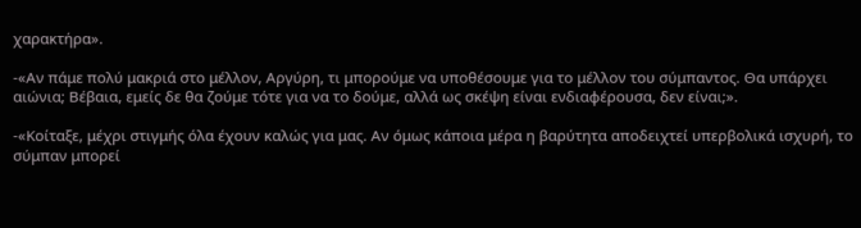χαρακτήρα».

-«Αν πάμε πολύ μακριά στο μέλλον, Αργύρη, τι μπορούμε να υποθέσουμε για το μέλλον του σύμπαντος. Θα υπάρχει αιώνια; Βέβαια, εμείς δε θα ζούμε τότε για να το δούμε, αλλά ως σκέψη είναι ενδιαφέρουσα, δεν είναι;».

-«Κοίταξε, μέχρι στιγμής όλα έχουν καλώς για μας. Αν όμως κάποια μέρα η βαρύτητα αποδειχτεί υπερβολικά ισχυρή, το σύμπαν μπορεί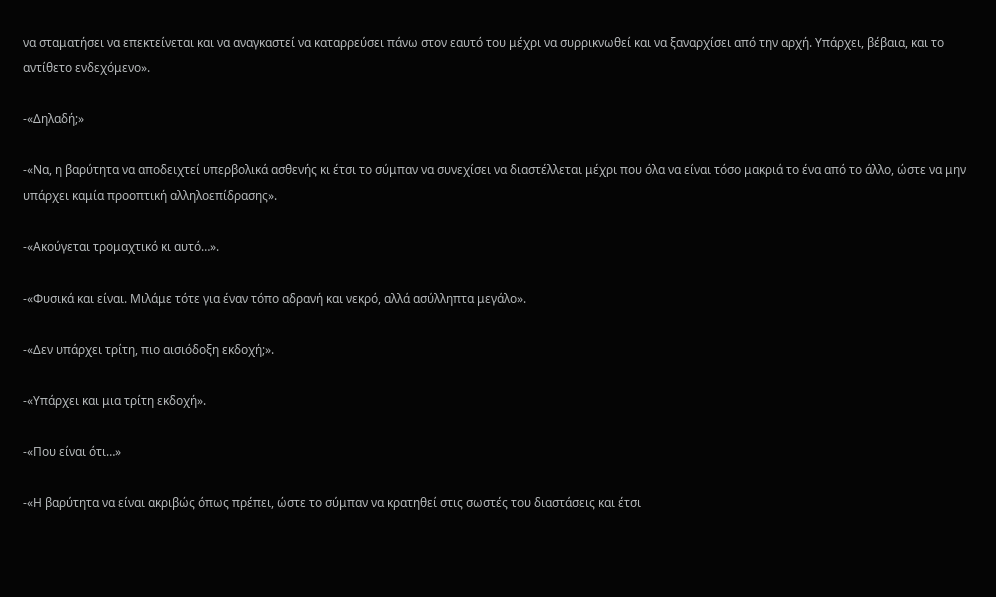να σταματήσει να επεκτείνεται και να αναγκαστεί να καταρρεύσει πάνω στον εαυτό του μέχρι να συρρικνωθεί και να ξαναρχίσει από την αρχή. Υπάρχει, βέβαια, και το αντίθετο ενδεχόμενο».

-«Δηλαδή;»

-«Να, η βαρύτητα να αποδειχτεί υπερβολικά ασθενής κι έτσι το σύμπαν να συνεχίσει να διαστέλλεται μέχρι που όλα να είναι τόσο μακριά το ένα από το άλλο, ώστε να μην υπάρχει καμία προοπτική αλληλοεπίδρασης».

-«Ακούγεται τρομαχτικό κι αυτό…».

-«Φυσικά και είναι. Μιλάμε τότε για έναν τόπο αδρανή και νεκρό, αλλά ασύλληπτα μεγάλο».

-«Δεν υπάρχει τρίτη, πιο αισιόδοξη εκδοχή;».

-«Υπάρχει και μια τρίτη εκδοχή».

-«Που είναι ότι…»

-«Η βαρύτητα να είναι ακριβώς όπως πρέπει, ώστε το σύμπαν να κρατηθεί στις σωστές του διαστάσεις και έτσι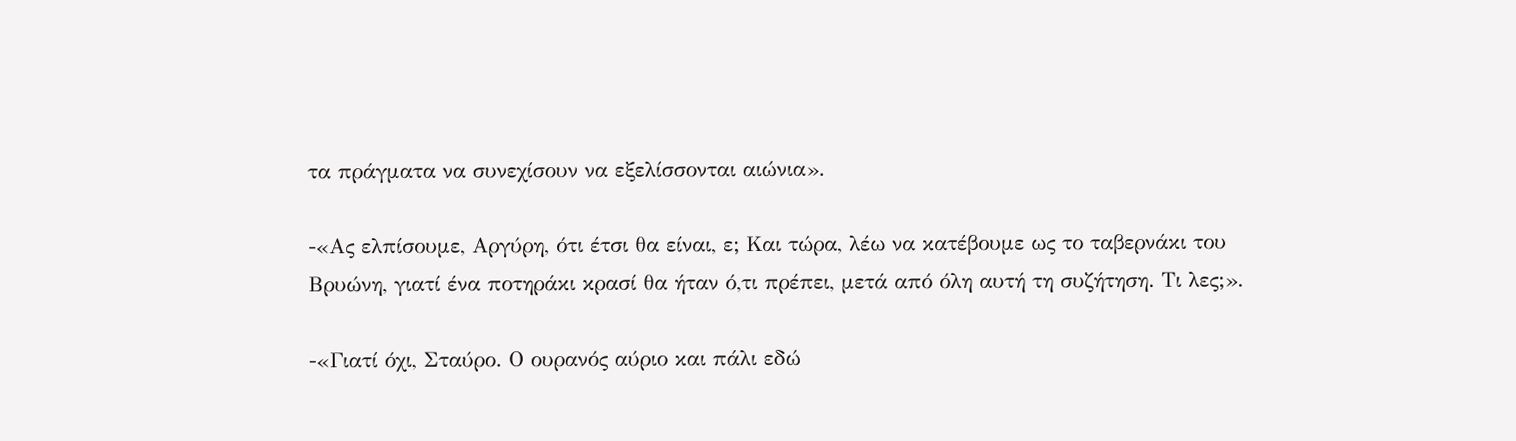τα πράγματα να συνεχίσουν να εξελίσσονται αιώνια».

-«Ας ελπίσουμε, Αργύρη, ότι έτσι θα είναι, ε; Και τώρα, λέω να κατέβουμε ως το ταβερνάκι του Βρυώνη, γιατί ένα ποτηράκι κρασί θα ήταν ό,τι πρέπει, μετά από όλη αυτή τη συζήτηση. Τι λες;».

-«Γιατί όχι, Σταύρο. Ο ουρανός αύριο και πάλι εδώ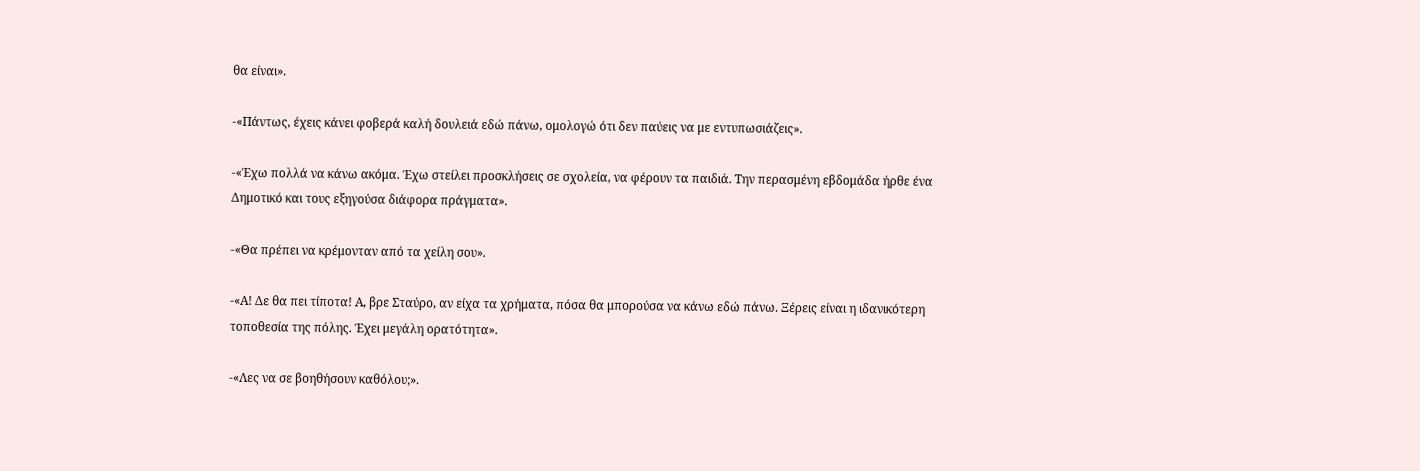θα είναι».

-«Πάντως, έχεις κάνει φοβερά καλή δουλειά εδώ πάνω, ομολογώ ότι δεν παύεις να με εντυπωσιάζεις».

-«Έχω πολλά να κάνω ακόμα. Έχω στείλει προσκλήσεις σε σχολεία, να φέρουν τα παιδιά. Την περασμένη εβδομάδα ήρθε ένα Δημοτικό και τους εξηγούσα διάφορα πράγματα».

-«Θα πρέπει να κρέμονταν από τα χείλη σου».

-«Α! Δε θα πει τίποτα! Α, βρε Σταύρο, αν είχα τα χρήματα, πόσα θα μπορούσα να κάνω εδώ πάνω. Ξέρεις είναι η ιδανικότερη τοποθεσία της πόλης. Έχει μεγάλη ορατότητα».

-«Λες να σε βοηθήσουν καθόλου;».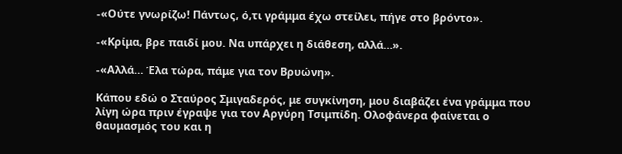-«Ούτε γνωρίζω! Πάντως, ό,τι γράμμα έχω στείλει, πήγε στο βρόντο».

-«Κρίμα, βρε παιδί μου. Να υπάρχει η διάθεση, αλλά…».

-«Αλλά… Έλα τώρα, πάμε για τον Βρυώνη».

Κάπου εδώ ο Σταύρος Σμιγαδερός, με συγκίνηση, μου διαβάζει ένα γράμμα που λίγη ώρα πριν έγραψε για τον Αργύρη Τσιμπίδη. Ολοφάνερα φαίνεται ο θαυμασμός του και η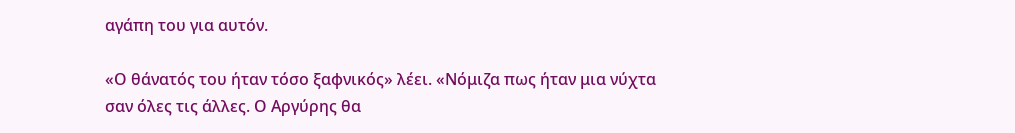αγάπη του για αυτόν.

«Ο θάνατός του ήταν τόσο ξαφνικός» λέει. «Νόμιζα πως ήταν μια νύχτα σαν όλες τις άλλες. Ο Αργύρης θα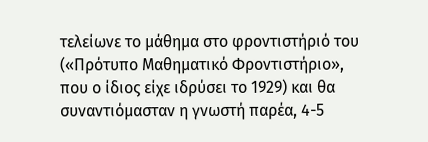τελείωνε το μάθημα στο φροντιστήριό του («Πρότυπο Μαθηματικό Φροντιστήριο», που ο ίδιος είχε ιδρύσει το 1929) και θα συναντιόμασταν η γνωστή παρέα, 4-5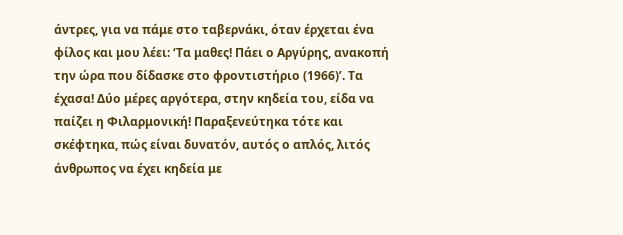άντρες, για να πάμε στο ταβερνάκι, όταν έρχεται ένα φίλος και μου λέει: ‘Τα μαθες! Πάει ο Αργύρης, ανακοπή την ώρα που δίδασκε στο φροντιστήριο (1966)’. Τα έχασα! Δύο μέρες αργότερα, στην κηδεία του, είδα να παίζει η Φιλαρμονική! Παραξενεύτηκα τότε και σκέφτηκα, πώς είναι δυνατόν, αυτός ο απλός, λιτός άνθρωπος να έχει κηδεία με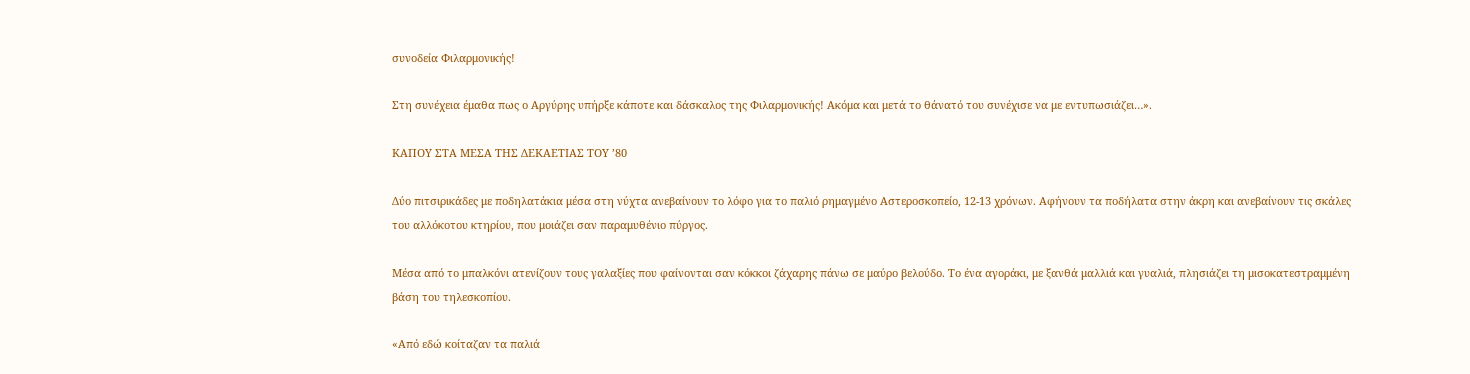συνοδεία Φιλαρμονικής!

Στη συνέχεια έμαθα πως ο Αργύρης υπήρξε κάποτε και δάσκαλος της Φιλαρμονικής! Ακόμα και μετά το θάνατό του συνέχισε να με εντυπωσιάζει…».

ΚΑΠΟΥ ΣΤΑ ΜΕΣΑ ΤΗΣ ΔΕΚΑΕΤΙΑΣ ΤΟΥ ’80

Δύο πιτσιρικάδες με ποδηλατάκια μέσα στη νύχτα ανεβαίνουν το λόφο για το παλιό ρημαγμένο Αστεροσκοπείο, 12-13 χρόνων. Αφήνουν τα ποδήλατα στην άκρη και ανεβαίνουν τις σκάλες του αλλόκοτου κτηρίου, που μοιάζει σαν παραμυθένιο πύργος.

Μέσα από το μπαλκόνι ατενίζουν τους γαλαξίες που φαίνονται σαν κόκκοι ζάχαρης πάνω σε μαύρο βελούδο. Το ένα αγοράκι, με ξανθά μαλλιά και γυαλιά, πλησιάζει τη μισοκατεστραμμένη βάση του τηλεσκοπίου.

«Από εδώ κοίταζαν τα παλιά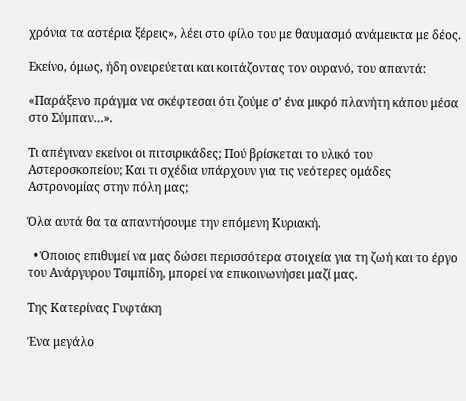χρόνια τα αστέρια ξέρεις», λέει στο φίλο του με θαυμασμό ανάμεικτα με δέος.

Εκείνο, όμως, ήδη ονειρεύεται και κοιτάζοντας τον ουρανό, του απαντά:

«Παράξενο πράγμα να σκέφτεσαι ότι ζούμε σ’ ένα μικρό πλανήτη κάπου μέσα στο Σύμπαν…».

Τι απέγιναν εκείνοι οι πιτσιρικάδες; Πού βρίσκεται το υλικό του Αστεροσκοπείου; Και τι σχέδια υπάρχουν για τις νεότερες ομάδες Αστρονομίας στην πόλη μας;

Όλα αυτά θα τα απαντήσουμε την επόμενη Κυριακή.

  • Όποιος επιθυμεί να μας δώσει περισσότερα στοιχεία για τη ζωή και το έργο του Ανάργυρου Τσιμπίδη, μπορεί να επικοινωνήσει μαζί μας.

Της Κατερίνας Γυφτάκη

Ένα μεγάλο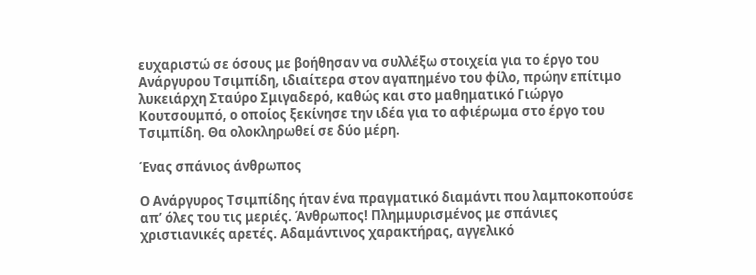ευχαριστώ σε όσους με βοήθησαν να συλλέξω στοιχεία για το έργο του Ανάργυρου Τσιμπίδη, ιδιαίτερα στον αγαπημένο του φίλο, πρώην επίτιμο λυκειάρχη Σταύρο Σμιγαδερό, καθώς και στο μαθηματικό Γιώργο Κουτσουμπό, ο οποίος ξεκίνησε την ιδέα για το αφιέρωμα στο έργο του Τσιμπίδη. Θα ολοκληρωθεί σε δύο μέρη.

Ένας σπάνιος άνθρωπος

Ο Ανάργυρος Τσιμπίδης ήταν ένα πραγματικό διαμάντι που λαμποκοπούσε απ’ όλες του τις μεριές. Άνθρωπος! Πλημμυρισμένος με σπάνιες χριστιανικές αρετές. Αδαμάντινος χαρακτήρας, αγγελικό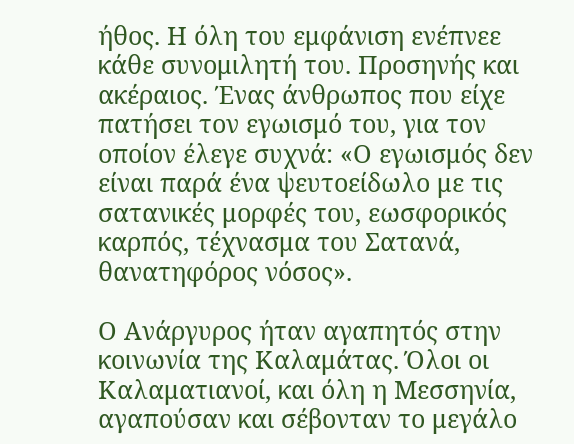ήθος. Η όλη του εμφάνιση ενέπνεε κάθε συνομιλητή του. Προσηνής και ακέραιος. Ένας άνθρωπος που είχε πατήσει τον εγωισμό του, για τον οποίον έλεγε συχνά: «Ο εγωισμός δεν είναι παρά ένα ψευτοείδωλο με τις σατανικές μορφές του, εωσφορικός καρπός, τέχνασμα του Σατανά, θανατηφόρος νόσος».

Ο Ανάργυρος ήταν αγαπητός στην κοινωνία της Καλαμάτας. Όλοι οι Καλαματιανοί, και όλη η Μεσσηνία, αγαπούσαν και σέβονταν το μεγάλο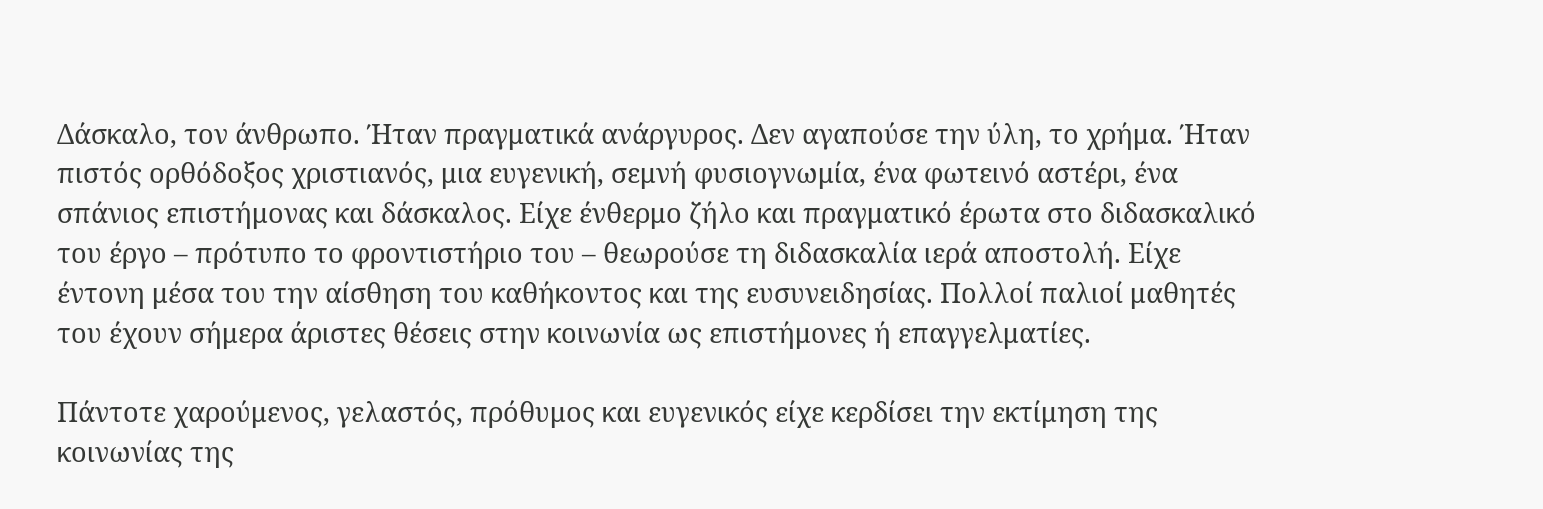Δάσκαλο, τον άνθρωπο. Ήταν πραγματικά ανάργυρος. Δεν αγαπούσε την ύλη, το χρήμα. Ήταν πιστός ορθόδοξος χριστιανός, μια ευγενική, σεμνή φυσιογνωμία, ένα φωτεινό αστέρι, ένα σπάνιος επιστήμονας και δάσκαλος. Είχε ένθερμο ζήλο και πραγματικό έρωτα στο διδασκαλικό του έργο – πρότυπο το φροντιστήριο του – θεωρούσε τη διδασκαλία ιερά αποστολή. Είχε έντονη μέσα του την αίσθηση του καθήκοντος και της ευσυνειδησίας. Πολλοί παλιοί μαθητές του έχουν σήμερα άριστες θέσεις στην κοινωνία ως επιστήμονες ή επαγγελματίες.

Πάντοτε χαρούμενος, γελαστός, πρόθυμος και ευγενικός είχε κερδίσει την εκτίμηση της κοινωνίας της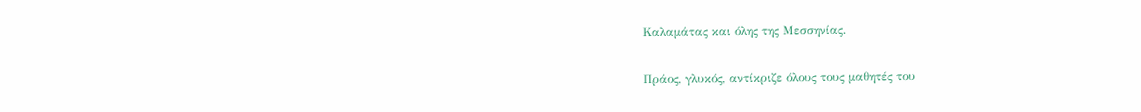Καλαμάτας και όλης της Μεσσηνίας.

Πράος, γλυκός, αντίκριζε όλους τους μαθητές του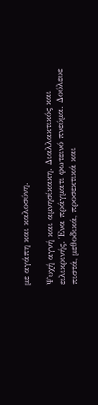με αγάπη και καλοσύνη.

Ψυχή αγνή και αμνησίκακη. Διαλλακτικός και ειλικρινής. Ένα πράγματι φωτεινό πνεύμα. Δούλευε πιστά, μεθοδικά, προσεκτικά και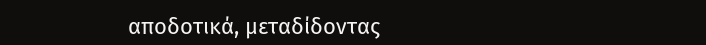αποδοτικά, μεταδίδοντας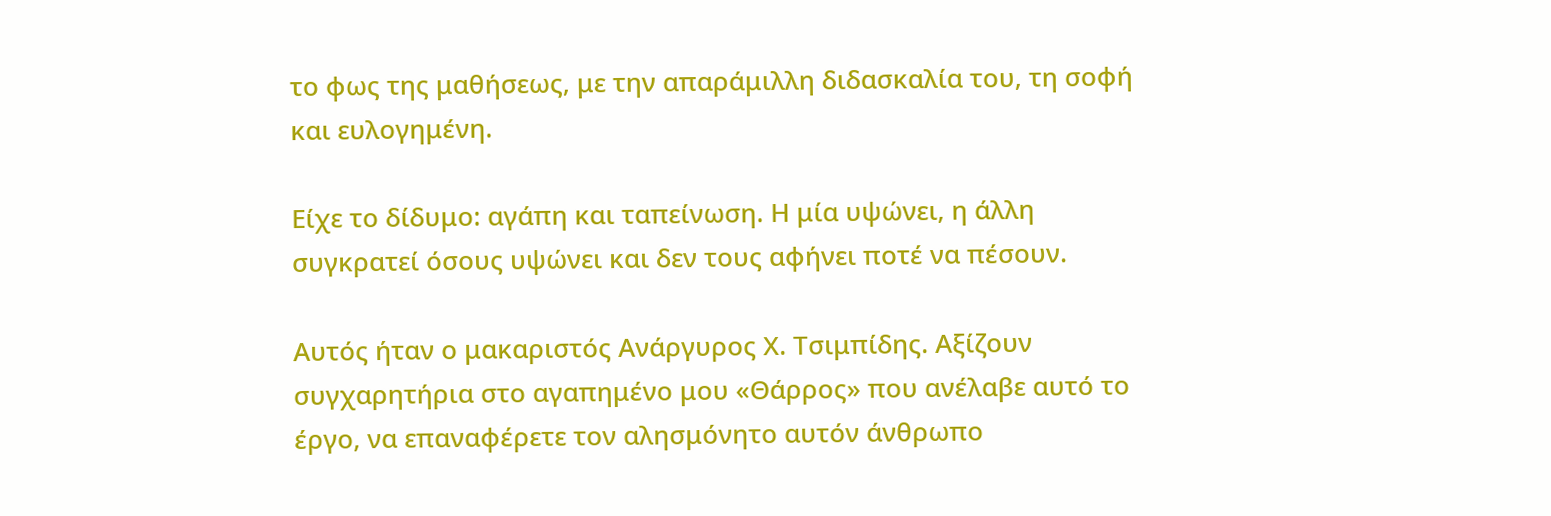το φως της μαθήσεως, με την απαράμιλλη διδασκαλία του, τη σοφή και ευλογημένη.

Είχε το δίδυμο: αγάπη και ταπείνωση. Η μία υψώνει, η άλλη συγκρατεί όσους υψώνει και δεν τους αφήνει ποτέ να πέσουν.

Αυτός ήταν ο μακαριστός Ανάργυρος Χ. Τσιμπίδης. Αξίζουν συγχαρητήρια στο αγαπημένο μου «Θάρρος» που ανέλαβε αυτό το έργο, να επαναφέρετε τον αλησμόνητο αυτόν άνθρωπο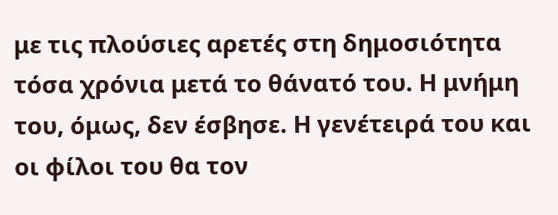με τις πλούσιες αρετές στη δημοσιότητα τόσα χρόνια μετά το θάνατό του. Η μνήμη του, όμως, δεν έσβησε. Η γενέτειρά του και οι φίλοι του θα τον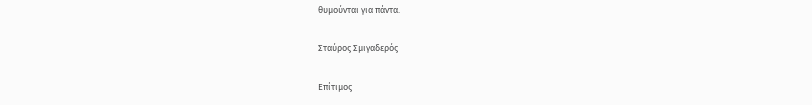θυμούνται για πάντα.

Σταύρος Σμιγαδερός

Επίτιμος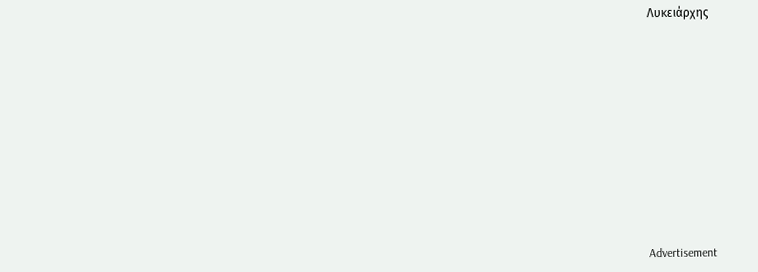Λυκειάρχης














Advertisement